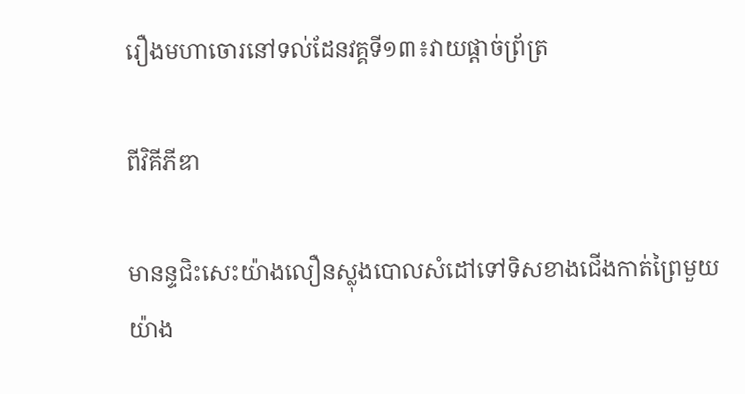រឿងមហាចោរនៅទល់ដែនវគ្គទី១៣៖វាយផ្តាច់ព្រ័ត្រ

ពីវិគីភីឌា

មានន្ទជិះសេះយ៉ាងលឿនស្លុងបោលសំដៅទៅទិសខាងជើងកាត់ព្រៃមួយយ៉ាង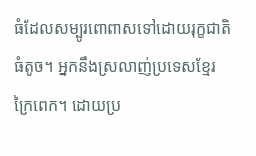ធំដែលសម្បូរពោពាសទៅដោយរុក្ខជាតិធំតូច។ អ្នកនឹងស្រលាញ់ប្រទេសខ្មែរក្រៃពេក។ ដោយប្រ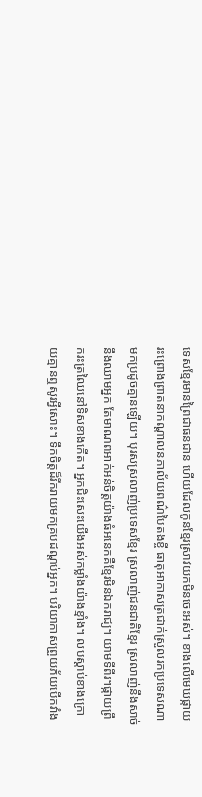ទេសខ្មែរមានព្រៃជាធនជាន ហើយដែលកូនខ្មែរស្រាវយកមិនចេះអស់។ ខាងលើមេឃផ្កាយរះព្រោងព្រាតនាកណ្តាលនភាល័យពណ៌បៃតងខ្ចី ធាតុអាកាសត្រជាក់ស្រួលរកប្រទេសណាមកប្រដូចគ្មានឡើយ។ បុរសស្រលាញ់ប្រទេសខ្មែរ ស្រលាញ់ជនជាតិខ្មែរ ស្រលាញ់នឹងសាច់នឹងឈាមអ្នក តែមាណពអាក់អន់ចិត្តយ៉ាងធំអនេកគឺខ្មែរមិនឯករាជ្យ។ យាមទីពីរ។ផ្កាយព្រឹករះត្រឈៃនៅទិសខាងកើត។ អ្នកជិះសេះយើងអស់កម្លាំងយ៉ាងខ្មាំង។ លបស្តាប់ខាងក្រោយគ្មានឮសូរអ្វីសោះ។ ទឹកចិត្តដ៏រីករាយមកគ្របដណ្តប់អ្នក។ បរិយាកាសព្រួយភ័យបើកវាំង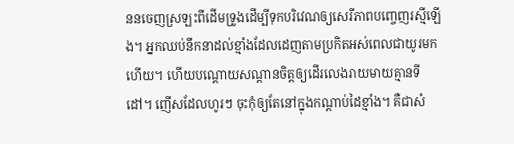ននចេញស្រឡះពីដើមទ្រូងដើម្បីទុកបរិវេណឲ្យសេរីភាពបញ្ចេញរស្មីឡើង។ អ្នកឈប់នឹកនាដល់ខ្មាំងដែលដេញតាមប្រកិតអស់ពេលជាយូរមកហើយ។ ហើយបណ្តោយសណ្តានចិត្តឲ្យដើរលេងរាយមាយគ្មានទីដៅ។ ញើសដែលហូរៗ ចុះកុំឲ្យតែនៅក្នុងកណ្តាប់ដៃខ្មាំង។ គឺជាសំ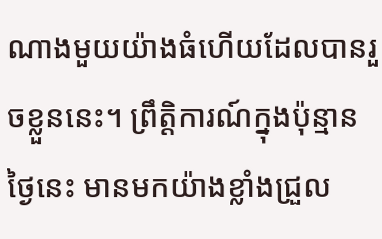ណាងមួយយ៉ាងធំហើយដែលបានរួចខ្លួននេះ។ ព្រឹត្តិការណ៍ក្នុងប៉ុន្មានថ្ងៃនេះ មានមកយ៉ាងខ្លាំងជ្រួល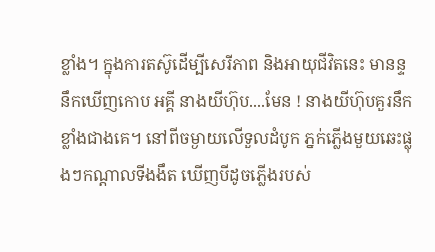ខ្លាំង។ ក្នុងការតស៊ូដើម្បីសេរីភាព និងអាយុជីវិតនេះ មានន្ទនឹកឃើញកោប អគ្គី នាងយីហ៊ុប....មែន ! នាងយីហ៊ុបគួរនឹកខ្លាំងជាងគេ។ នៅពីចម្ងាយលើទួលដំបូក ភ្នក់ភ្លើងមួយឆេះផ្លុងៗកណ្តាលទីងងឹត ឃើញបីដូចភ្លើងរបស់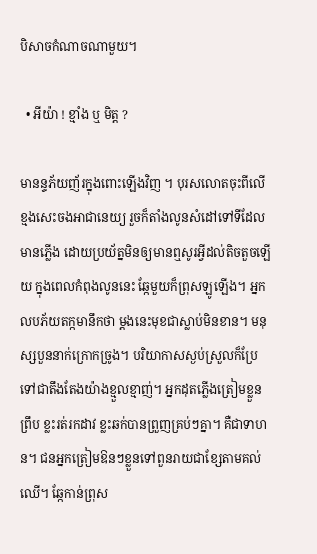បិសាចកំណាចណាមួយ។

  • អីយ៉ា ! ខ្មាំង ឬ មិត្ត ?

មានន្ទភ័យញ័រក្នុងពោះឡើងវិញ ។ បុរសលោតចុះពីលើខ្មងសេះចងអាជានេយ្យ រួចក៏តាំងលូនសំដៅទៅទីដែលមានភ្លើង ដោយប្រយ័ត្នមិនឲ្យមានឮសូរអ្វីដល់តិចតួចឡើយ ក្នុងពេលកំពុងលូននេះ ឆ្កែមួយក៏ព្រុសឡូឡើង។ អ្នកលបភ័យតក្កមានឹកថា ម្តងនេះមុខជាស្លាប់មិនខាន។ មនុស្សបួននាក់ក្រោកច្រូង។ បរិយាកាសស្ងប់ស្រួលក៏ប្រែទៅជាតឹងតែងយ៉ាងខ្មួលខ្មាញ់។ អ្នកដុតភ្លើងត្រៀមខ្លួនព្រឹប ខ្លះរត់រកដាវ ខ្លះឆក់បានព្រួញគ្រប់ៗគ្នា។ គឺជាទាហន។ ជនអ្នកត្រៀមឱនៗខ្លួនទៅពួនរាយជាខ្សែតាមគល់ឈើ។ ឆ្កែកាន់ព្រុស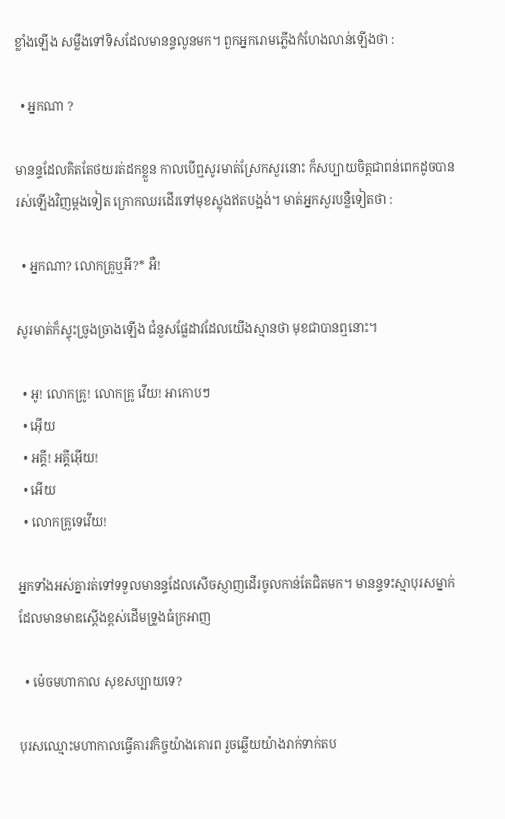ខ្លាំងឡើង សម្លឹងទៅទិសដែលមានន្ទលូនមក។ ពួកអ្នករោមភ្លើងកំហែងលាន់ឡើងថា :

  • អ្នកណា ?

មានន្ទដែលគិតតែថយរត់ដកខ្លួន កាលបើឮសូរមាត់ស្រែកសួរនោះ ក៏សប្បាយចិត្តជាពន់ពេកដូចបានរស់ឡើងវិញម្តងទៀត ក្រោកឈរដើរទៅមុខស្លុងឥតបង្អង់។ មាត់អ្នកសួរបន្លឺទៀតថា :

  • អ្នកណា? លោកគ្រូឬអី?* អឺ!

សូរមាត់ក៏ស្ទុះច្រូងច្រាងឡើង ជំនួសផ្លែដាវដែលយើងស្មានថា មុខជាបានឮនោះ។

  • អូ! លោកគ្រូ! លោកគ្រូ វើយ! អាកោបៗ
  • អ៊ើយ
  • អគ្គី! អគ្គីអ៊ើយ!
  • អើយ
  • លោកគ្រូទេវើយ!

អ្នកទាំងអស់គ្នារត់ទៅទទួលមានន្ទដែលសើចស្ញាញដើរចូលកាន់តែជិតមក។ មានន្ទទះស្មាបុរសម្នាក់ដែលមានមាឌស្តើងខ្ពស់ដើមទ្រូងធំក្រអាញ

  • ម៉េចមហាកាល សុខសប្បាយទេ?

បុរសឈ្មោះមហាកាលធ្វើគារវកិច្ចយ៉ាងគោរព រួចឆ្លើយយ៉ាងរាក់ទាក់តប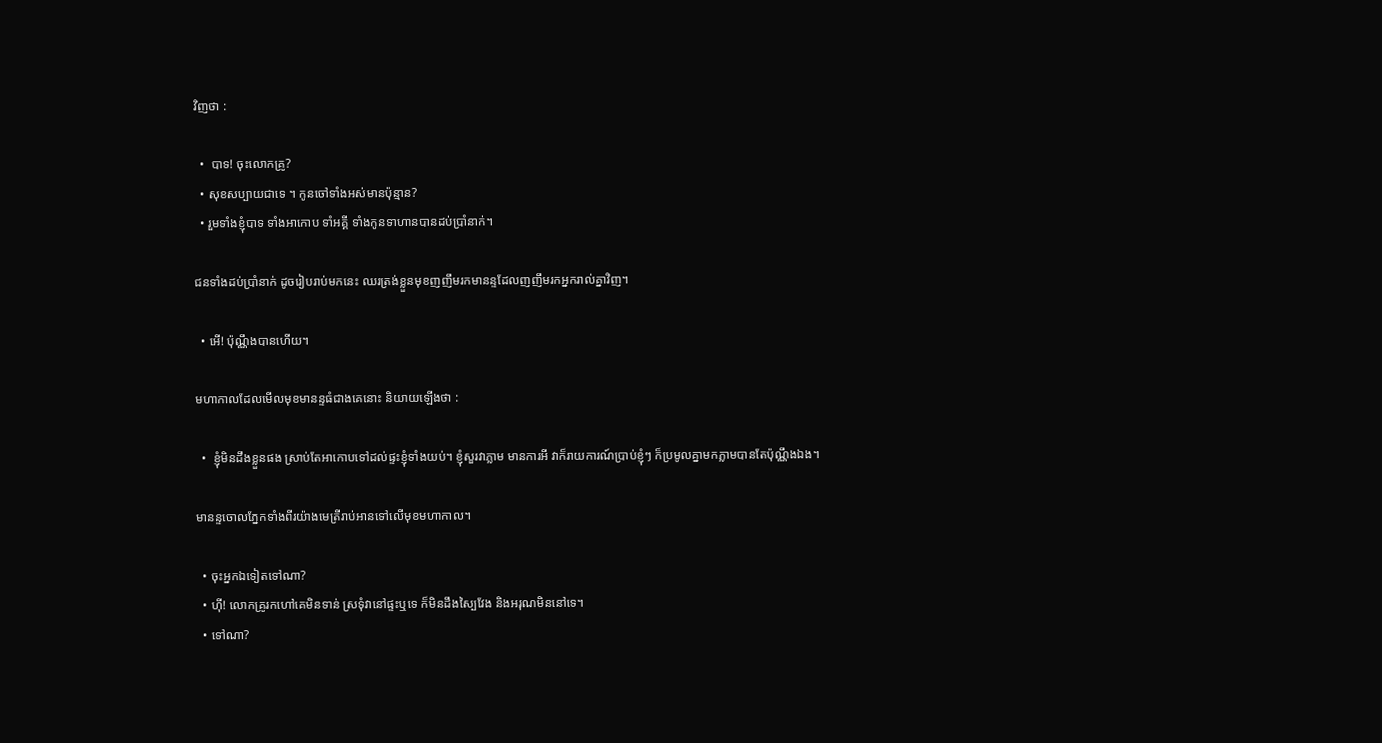វិញថា :

  •  បាទ! ចុះលោកគ្រូ?
  • សុខសប្បាយជាទេ ។ កូនចៅទាំងអស់មានប៉ុន្មាន?
  • រួមទាំងខ្ញុំបាទ ទាំងអាកោប ទាំអគ្គី ទាំងកូនទាហានបានដប់ប្រាំនាក់។

ជនទាំងដប់ប្រាំនាក់ ដូចរៀបរាប់មកនេះ ឈរត្រង់ខ្លួនមុខញញឹមរកមានន្ទដែលញញឹមរកអ្នករាល់គ្នាវិញ។

  • អើ! ប៉ុណ្ណឹងបានហើយ។

មហាកាលដែលមើលមុខមានន្ទធំជាងគេនោះ និយាយឡើងថា :

  •  ខ្ញុំមិនដឹងខ្លួនផង ស្រាប់តែអាកោបទៅដល់ផ្ទះខ្ញុំទាំងយប់។ ខ្ញុំសួរវាភ្លាម មានការអី វាក៏រាយការណ៍ប្រាប់ខ្ញុំៗ ក៏ប្រមូលគ្នាមកភ្លាមបានតែប៉ុណ្ណឹងឯង។

មានន្ទចោលភ្នែកទាំងពីរយ៉ាងមេត្រីរាប់អានទៅលើមុខមហាកាល។

  • ចុះអ្នកឯទៀតទៅណា?
  • ហ៊ី! លោកគ្រូរកហៅគេមិនទាន់ ស្រទុំវានៅផ្ទះឬទេ ក៏មិនដឹងស្បៃវែង និងអរុណមិននៅទេ។
  • ទៅណា?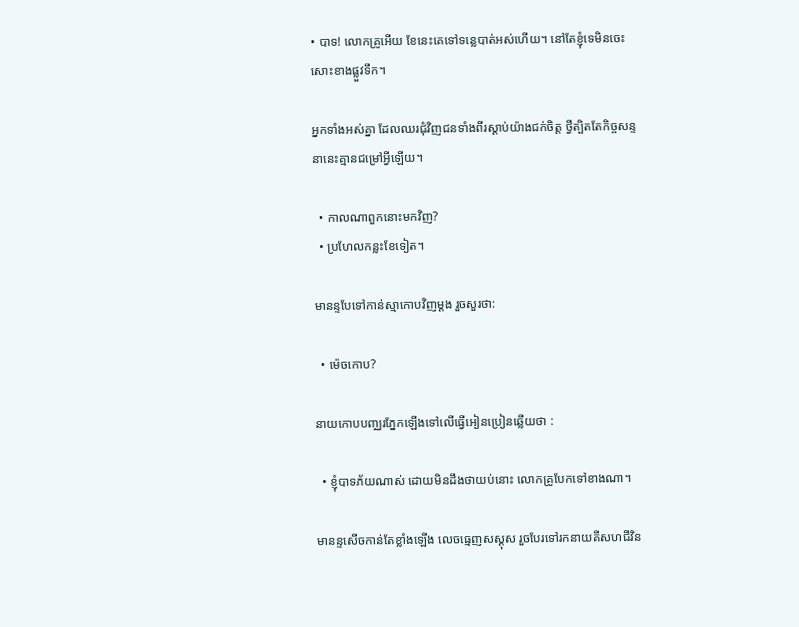• បាទ! លោកគ្រូអើយ ខែនេះគេទៅទន្លេបាត់អស់ហើយ។ នៅតែខ្ញុំទេមិនចេះសោះខាងផ្លួវទឹក។

អ្នកទាំងអស់គ្នា ដែលឈរជុំវិញជនទាំងពីរស្តាប់យ៉ាងជក់ចិត្ត ថ្វីត្បិតតែកិច្ចសន្ទនានេះគ្មានជម្រៅអ្វីឡើយ។

  • កាលណាពួកនោះមកវិញ?
  • ប្រហែលកន្លះខែទៀត។

មានន្ទបែទៅកាន់ស្មាកោបវិញម្តង រួចសួរថា:

  • ម៉េចកោប?

នាយកោបបញ្ឈរភ្នែកឡើងទៅលើធ្វើអៀនប្រៀនឆ្លើយថា :

  • ខ្ញុំបាទភ័យណាស់ ដោយមិនដឹងថាយប់នោះ លោកគ្រូបែកទៅខាងណា។

មានន្ទសើចកាន់តែខ្លាំងឡើង លេចធ្មេញសស្គុស រួចបែរទៅរកនាយគីសហជីវិន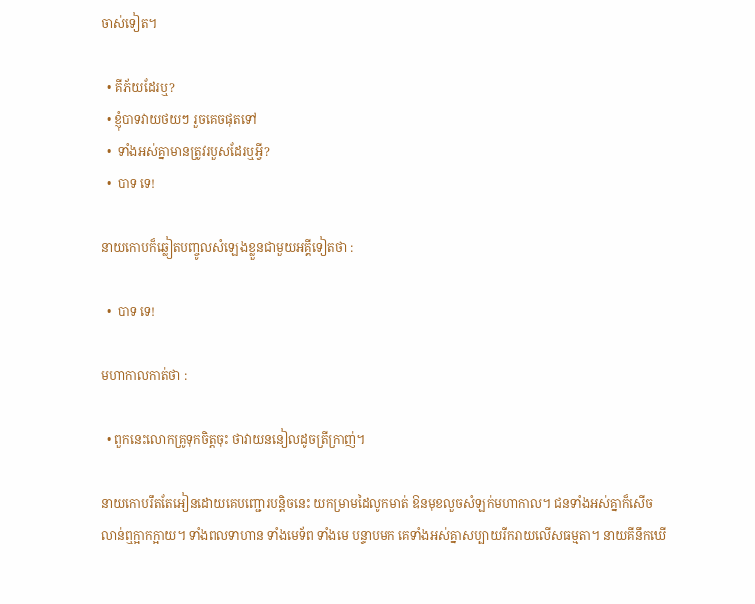ចាស់ទៀត។

  • គីភ័យដែរឬ?
  • ខ្ញុំបាទវាយថយៗ រួចគេចផុតទៅ
  •  ទាំងអស់គ្នាមានត្រូវរបួសដែរឬអ្វី?
  •  បាទ ទេ!

នាយកោបក៏ឆ្លៀតបញ្ចូលសំឡេងខ្លួនជាមួយអគ្គីទៀតថា :

  •  បាទ ទេ!

មហាកាលកាត់ថា :

  • ពួកនេះលោកគ្រូទុកចិត្តចុះ ថាវាយននៀលដូចត្រីក្រាញ់។

នាយកោបរឹតតែអៀនដោយគេបញ្ជោរបន្តិចនេះ យកម្រាមដៃលូកមាត់ ឱនមុខលួចសំឡក់មហាកាល។ ជនទាំងអស់គ្នាក៏សើចលាន់ឮក្អាកក្អាយ។ ទាំងពលទាហាន ទាំងមេទ័ព ទាំងមេ បន្ទាបមក គេទាំងអស់គ្នាសប្បាយរីករាយលើសធម្មតា។ នាយគីនឹកឃើ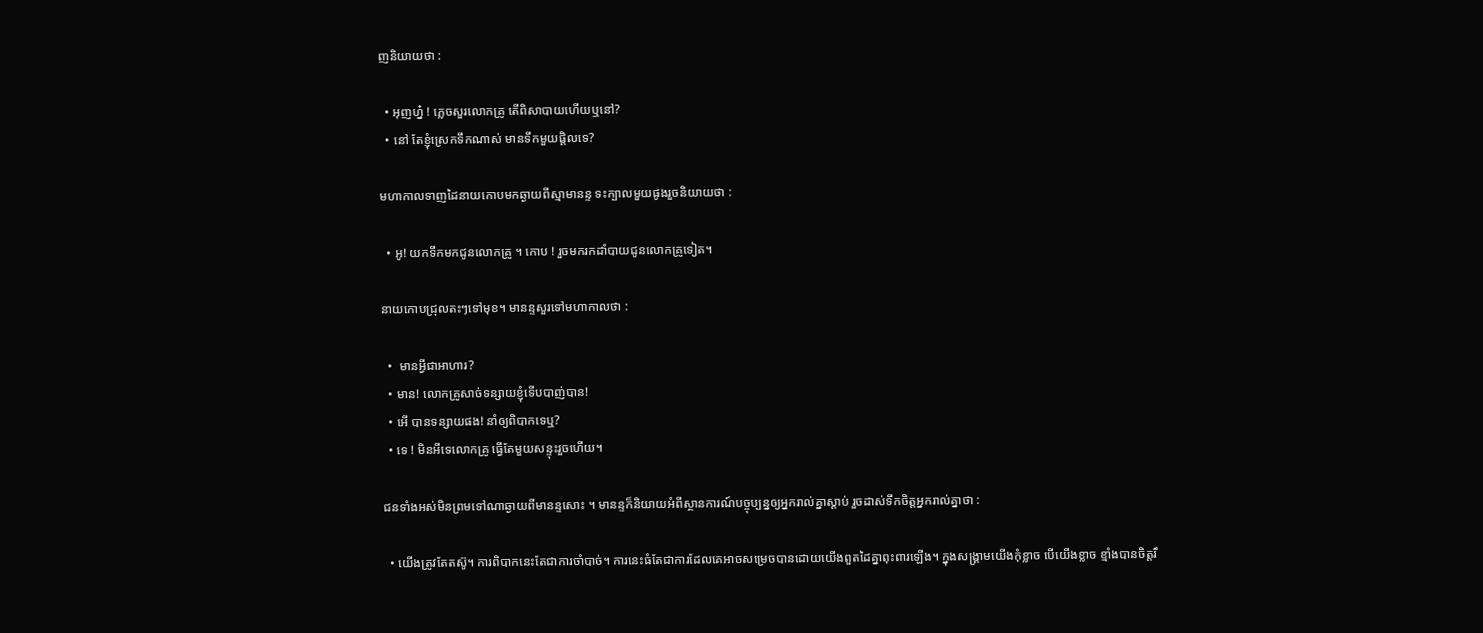ញនិយាយថា :

  • អុញហ្ន៎ ! ភ្លេចសួរលោកគ្រូ តើពិសាបាយហើយឬនៅ?
  • នៅ តែខ្ញុំស្រេកទឹកណាស់ មានទឹកមួយផ្តិលទេ?

មហាកាលទាញដៃនាយកោបមកឆ្ងាយពីស្មាមានន្ទ ទះក្បាលមួយផូងរួចនិយាយថា :

  • អូ! យកទឹកមកជូនលោកគ្រូ ។ កោប ! រួចមករកដាំបាយជូនលោកគ្រូទៀត។

នាយកោបជ្រុលតះៗទៅមុខ។ មានន្ទសួរទៅមហាកាលថា :

  •  មានអ្វីជាអាហារ?
  • មាន! លោកគ្រូសាច់ទន្សាយខ្ញុំទើបបាញ់បាន!
  • អើ បានទន្សាយផង! នាំឲ្យពិបាកទេឬ?
  • ទេ ! មិនអីទេលោកគ្រូ ធ្វើតែមួយសន្ទុះរួចហើយ។

ជនទាំងអស់មិនព្រមទៅណាឆ្ងាយពីមានន្ទសោះ ។ មានន្ទក៏និយាយអំពីស្ថានការណ៍បច្ចុប្បន្នឲ្យអ្នករាល់គ្នាស្តាប់ រួចដាស់ទឹកចិត្តអ្នករាល់គ្នាថា :

  • យើងត្រូវតែតស៊ូ។ ការពិបាកនេះតែជាការចាំបាច់។ ការនេះធំតែជាការដែលគេអាចសម្រេចបានដោយយើងពួតដៃគ្នាពុះពារឡើង។ ក្នុងសង្រ្គាមយើងកុំខ្លាច បើយើងខ្លាច ខ្មាំងបានចិត្តរឹ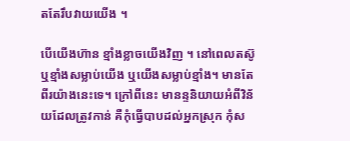តតែរឹបវាយយើង ។

បើយើងហ៊ាន ខ្មាំងខ្លាចយើងវិញ ។ នៅពេលតស៊ូ ឬខ្មាំងសម្លាប់យើង ឬយើងសម្លាប់ខ្មាំង។ មានតែពីរយ៉ាងនេះទេ។ ក្រៅពីនេះ មានន្ទនិយាយអំពីវិន័យដែលត្រូវកាន់ គឺកុំធ្វើបាបដល់អ្នកស្រុក កុំស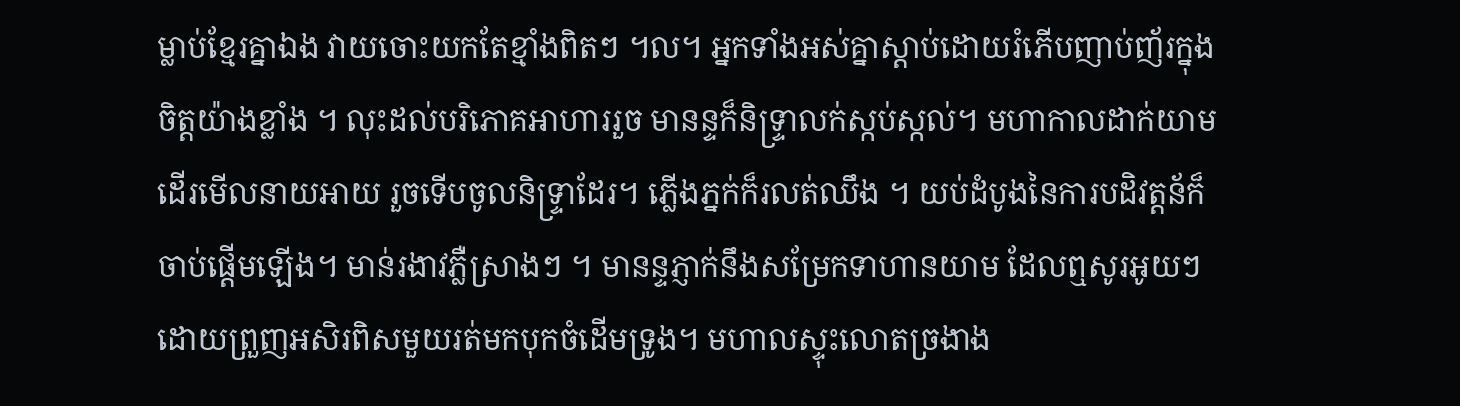ម្លាប់ខ្មែរគ្នាឯង វាយចោះយកតែខ្មាំងពិតៗ ។ល។ អ្នកទាំងអស់គ្នាស្តាប់ដោយរំភើបញាប់ញ័រក្នុងចិត្តយ៉ាងខ្លាំង ។ លុះដល់បរិភោគអាហាររួច មានន្ទក៏និទ្រ្ទាលក់ស្កប់ស្កល់។ មហាកាលដាក់យាមដើរមើលនាយអាយ រួចទើបចូលនិទ្រ្ទាដែរ។ ភ្លើងភ្នក់ក៏រលត់ឈឹង ។ យប់ដំបូងនៃការបដិវត្តន័ក៏ចាប់ផ្តើមឡើង។ មាន់រងាវភ្លឺស្រាងៗ ។ មានន្ទភ្ញាក់នឹងសម្រែកទាហានយាម ដែលឮសូរអូយៗ ដោយព្រួញអសិរពិសមួយរត់មកបុកចំដើមទ្រូង។ មហាលស្ទុះលោតច្រងាង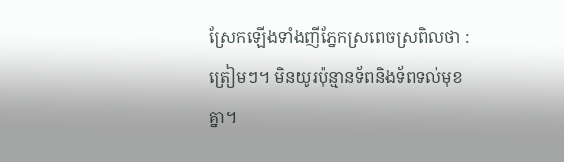ស្រែកឡើងទាំងញីភ្នែកស្រពេចស្រពិលថា : ត្រៀមៗ។ មិនយូរប៉ុន្មានទ័ពនិងទ័ពទល់មុខគ្នា។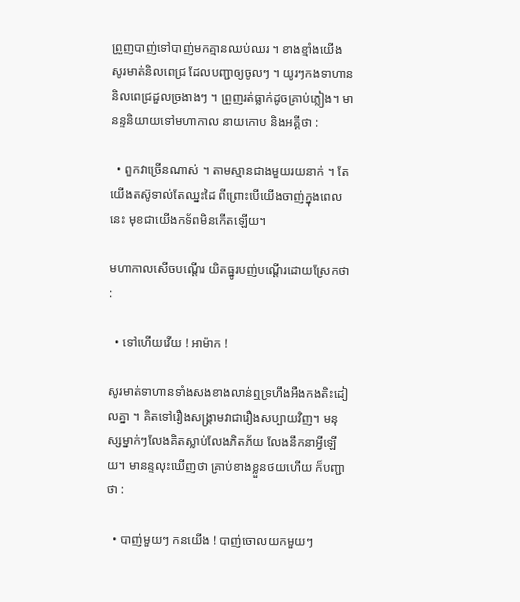ព្រួញបាញ់ទៅបាញ់មកគ្មានឈប់ឈរ ។ ខាងខ្មាំងយើង សូរមាត់និលពេជ្រ ដែលបញ្ជាឲ្យចូលៗ ។ យូរៗកងទាហាននិលពេជ្រដួលច្រងាងៗ ។ ព្រួញរត់ធ្លាក់ដូចគ្រាប់ភ្លៀង។ មានន្ទនិយាយទៅមហាកាល នាយកោប និងអគ្គីថា :

  • ពួកវាច្រើនណាស់ ។ តាមស្មានជាងមួយរយនាក់ ។ តែយើងតស៊ូទាល់តែឈ្នះដៃ ពីព្រោះបើយើងចាញ់ក្នុងពេលនេះ មុខជាយើងកទ័ពមិនកើតឡើយ។

មហាកាលសើចបណ្តើរ យិតធ្នូរបញ់បណ្តើរដោយស្រែកថា :

  • ទៅហើយវើយ ! អាម៉ាក !

សូរមាត់ទាហានទាំងសងខាងលាន់ឮទ្រហឹងអឺងកងតិះដៀលគ្នា ។ គិតទៅរឿងសង្រ្គាមវាជារឿងសប្បាយវិញ។ មនុស្សម្នាក់ៗលែងគិតស្លាប់លែងភិតភ័យ លែងនឹកនាអ្វីឡើយ។ មានន្ទលុះឃើញថា គ្រាប់ខាងខ្លួនថយហើយ ក៏បញ្ជាថា :

  • បាញ់មួយៗ កនយើង ! បាញ់ចោលយកមួយៗ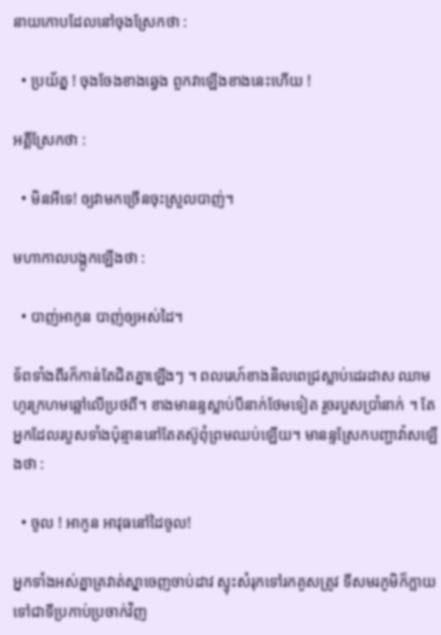នាយកោបដែលនៅចុងស្រែកថា :

  • ប្រយ័ត្ន ! ចុងចែងខាងឆ្វេង ពួកវាឡើងខាងនេះហើយ !

អគ្គីស្រែកថា :

  • មិនអីទេ! ឲ្យវាមកច្រើនចុះស្រួលបាញ់។

មហាកាលបង្កូកឡើងថា :

  • បាញ់អាកូន បាញ់ឲ្យអស់ដៃ។

ទ័ពទាំងពីរក៏កាន់តែជិតគ្នាឡើងៗ ។ ពលរេហ៍ខាងនិលពេជ្រស្លាប់ដេរដាស ឈាមហូរក្រហមឆ្អៅលើប្រថពី។ ខាងមានន្ទស្លាប់បីនាក់ថែមទៀត រួចរបួសប្រាំនាក់ ។ តែអ្នកដែលរបួសទាំងប៉ុន្មាននៅតែតស៊ូពុំព្រមឈប់ឡើយ។ មានន្ទស្រែកបញ្ជាវ៉ាសឡើងថា :

  • ចូល ! អាកូន អាវុធនៅដៃចូល!

អ្នកទាំងអស់គ្នាគ្រវាត់ស្នាចេញចាប់ដាវ ស្ទុះសំរុកទៅរកគូសត្រូវ ទីសមរភូមិក៏ក្លាយទៅជាទីប្រកាប់ប្រចាក់វិញ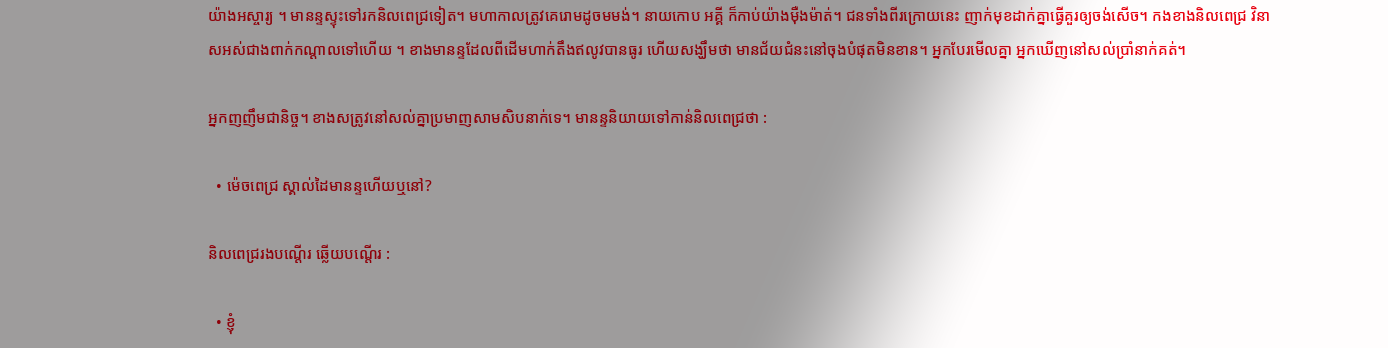យ៉ាងអស្ចារ្យ ។ មានន្ទស្ទុះទៅរកនិលពេជ្រទៀត។ មហាកាលត្រូវគេរោមដូចមមង់។ នាយកោប អគ្គី ក៏កាប់យ៉ាងម៉ឺងម៉ាត់។ ជនទាំងពីរក្រោយនេះ ញាក់មុខដាក់គ្នាធ្វើគួរឲ្យចង់សើច។ កងខាងនិលពេជ្រ វិនាសអស់ជាងពាក់កណ្តាលទៅហើយ ។ ខាងមានន្ទដែលពីដើមហាក់តឹងឥលូវបានធូរ ហើយសង្ឃឹមថា មានជ័យជំនះនៅចុងបំផុតមិនខាន។ អ្នកបែរមើលគ្នា អ្នកឃើញនៅសល់ប្រាំនាក់គត់។

អ្នកញញឹមជានិច្ច។ ខាងសត្រូវនៅសល់គ្នាប្រមាញសាមសិបនាក់ទេ។ មានន្ទនិយាយទៅកាន់និលពេជ្រថា :

  • ម៉េចពេជ្រ ស្គាល់ដៃមានន្ទហើយឬនៅ?

និលពេជ្ររងបណ្តើរ ឆ្លើយបណ្តើរ :

  • ខ្ញុំ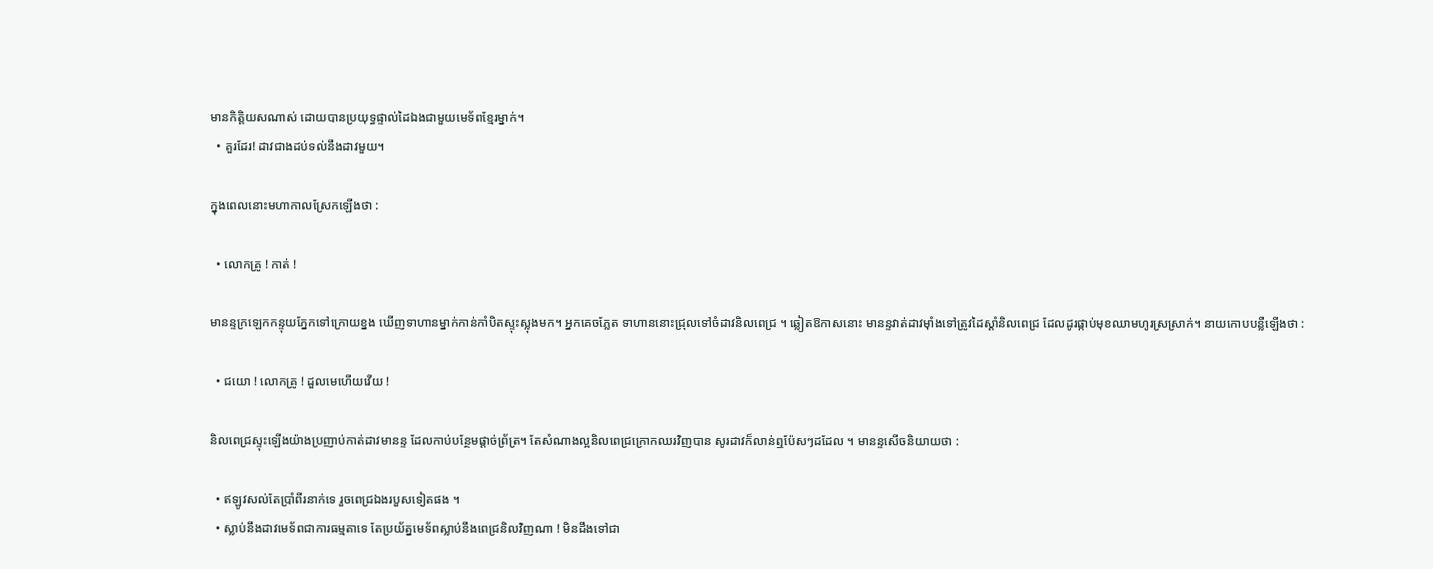មានកិត្តិយសណាស់ ដោយបានប្រយុទ្ធផ្ទាល់ដៃឯងជាមួយមេទ័ពខ្មែរម្នាក់។
  • គួរដែរ! ដាវជាងដប់ទល់នឹងដាវមួយ។

ក្នុងពេលនោះមហាកាលស្រែកឡើងថា :

  • លោកគ្រូ ! កាត់ !

មានន្ទក្រឡេកកន្ទុយភ្នែកទៅក្រោយខ្នង ឃើញទាហានម្នាក់កាន់កាំបិតស្ទុះស្លុងមក។ អ្នកគេចភ្លែត ទាហាននោះជ្រុលទៅចំដាវនិលពេជ្រ ។ ឆ្លៀតឱកាសនោះ មានន្ទវាត់ដាវម៉ាំងទៅត្រូវដៃស្តាំនិលពេជ្រ ដែលដូរផ្កាប់មុខឈាមហូរស្រស្រាក់។ នាយកោបបន្លឺឡើងថា :

  • ជយោ ! លោកគ្រូ ! ដួលមេហើយវើយ !

និលពេជ្រស្ទុះឡើងយ៉ាងប្រញាប់កាត់ដាវមានន្ទ ដែលកាប់បន្ថែមផ្តាច់ព្រ័ត្រ។ តែសំណាងល្អនិលពេជ្រក្រោកឈរវិញបាន សូរដាវក៏លាន់ឮប៉ែសៗដដែល ។ មានន្ទសើចនិយាយថា :

  • ឥឡូវសល់តែប្រាំពីរនាក់ទេ រួចពេជ្រឯងរបួសទៀតផង ។
  • ស្លាប់នឹងដាវមេទ័ពជាការធម្មតាទេ តែប្រយ័ត្នមេទ័ពស្លាប់នឹងពេជ្រនិលវិញណា ! មិនដឹងទៅជា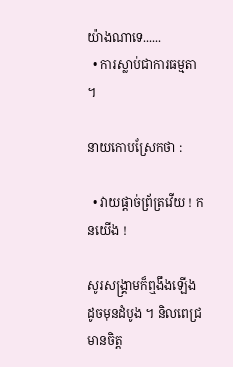យ៉ាងណាទេ......
  • ការស្លាប់ជាការធម្មតា ។

នាយកោបស្រែកថា :

  • វាយផ្តាច់ព្រ័ត្រវើយ ! កនយើង !

សូរសង្រ្គាមក៏ឮងឹងឡើងដូចមុនដំបូង ។ និលពេជ្រមានចិត្ត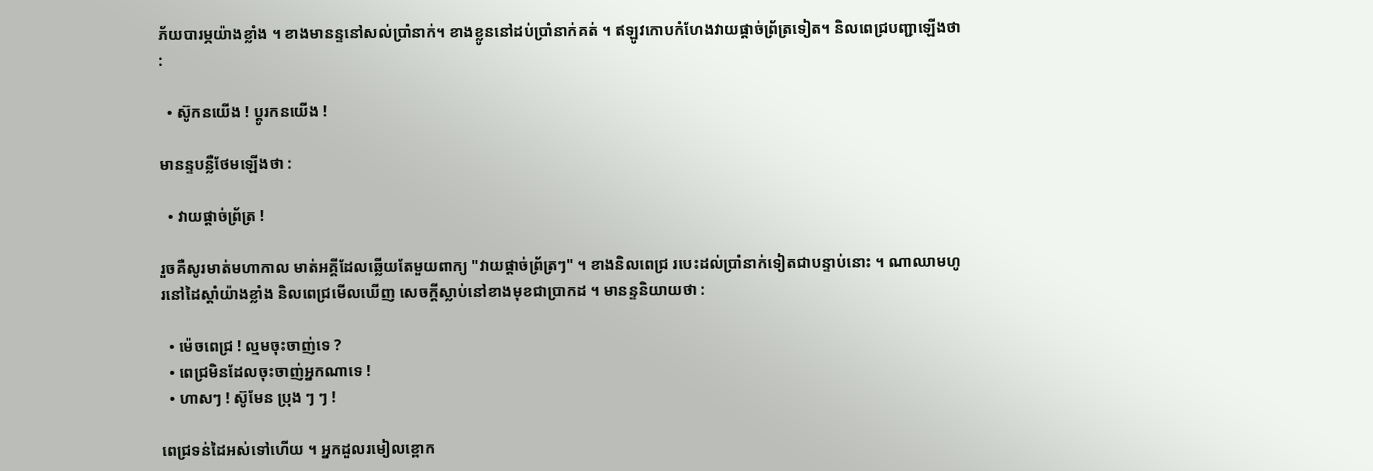ភ័យបារម្ភយ៉ាងខ្លាំង ។ ខាងមានន្ទនៅសល់ប្រាំនាក់។ ខាងខ្លូននៅដប់ប្រាំនាក់គត់ ។ ឥឡូវកោបកំហែងវាយផ្តាច់ព្រ័ត្រទៀត។ និលពេជ្របញ្ជាឡើងថា :

  • ស៊ូកនយើង ! ប្តូរកនយើង !

មានន្ទបន្លឺថែមឡើងថា :

  • វាយផ្តាច់ព្រ័ត្រ !

រួចគឺសូរមាត់មហាកាល មាត់អគ្គីដែលឆ្លើយតែមួយពាក្យ "វាយផ្តាច់ព្រ័ត្រៗ" ។ ខាងនិលពេជ្រ របេះដល់ប្រាំនាក់ទៀតជាបន្ទាប់នោះ ។ ណាឈាមហូរនៅដៃស្តាំយ៉ាងខ្លាំង និលពេជ្រមើលឃើញ សេចក្តីស្លាប់នៅខាងមុខជាប្រាកដ ។ មានន្ទនិយាយថា :

  • ម៉េចពេជ្រ ! ល្មមចុះចាញ់ទេ ?
  • ពេជ្រមិនដែលចុះចាញ់អ្នកណាទេ !
  • ហាសៗ ! ស៊ូមែន ប្រុង ៗ ៗ !

ពេជ្រទន់ដៃអស់ទៅហើយ ។ អ្នកដួលរមៀលខ្ពោក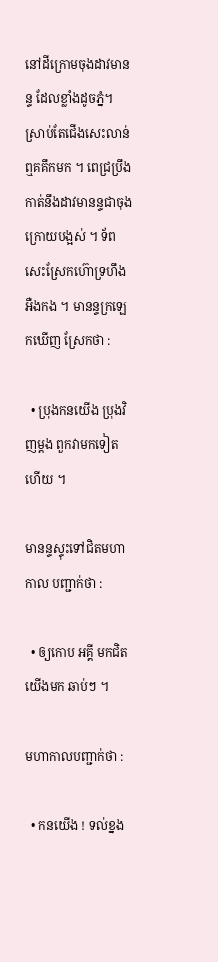នៅដីក្រោមចុងដាវមានន្ទ ដែលខ្លាំងដូចភ្នំ។ ស្រាប់តែជើងសេះលាន់ឮគគឹកមក ។ ពេជ្រប្រឹងកាត់នឹងដាវមានន្ទជាចុងក្រោយបង្អស់ ។ ទ័ពសេះស្រែកហ៊ោទ្រហឹងអឺងកង ។ មានន្ទក្រឡេកឃើញ ស្រែកថា :

  • ប្រុងកនយើង ប្រុងវិញម្តង ពួកវាមកទៀតហើយ ។

មានន្ទស្ទុះទៅជិតមហាកាល បញ្ជាក់ថា :

  • ឲ្យកោប អគ្គី មកជិតយើងមក ឆាប់ៗ ។

មហាកាលបញ្ជាក់ថា :

  • កនយើង ! ទល់ខ្នង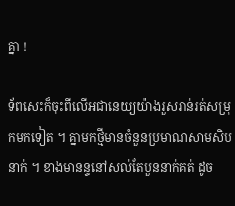គ្នា !

ទ័ពសេះក៏ចុះពីលើអជានេយ្យយ៉ាងរួសរាន់រត់សម្រុកមកទៀត ។ គ្នាមកថ្មីមានចំនួនប្រមាណសាមសិបនាក់ ។ ខាងមានន្ទនៅសល់តែបួននាក់គត់ ដូច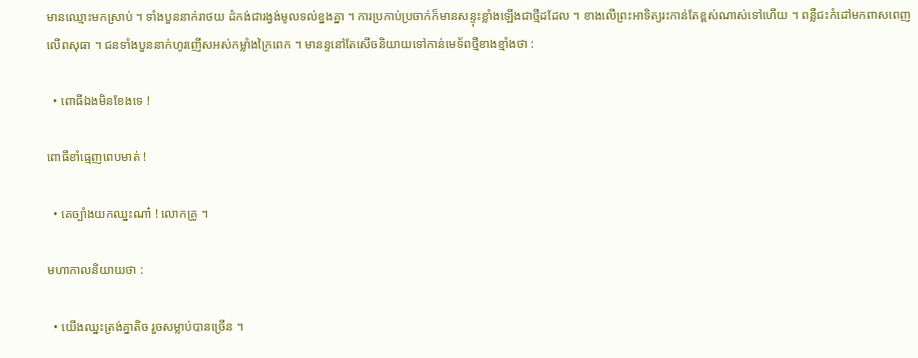មានឈ្មោះមកស្រាប់ ។ ទាំងបួននាក់រាថយ ដំកង់ជារង្វង់មូលទល់ខ្នងគ្នា ។ ការប្រកាប់ប្រចាក់ក៏មានសន្ទុះខ្លាំងឡើងជាថ្មីដដែល ។ ខាងលើព្រះអាទិត្យរះកាន់តែខ្ពស់ណាស់ទៅហើយ ។ ពន្លឺជះកំដៅមកពាសពេញលើពសុធា ។ ជនទាំងបួននាក់ហូរញើសអស់កម្លាំងក្រៃពេក ។ មានន្ទនៅតែសើចនិយាយទៅកាន់មេទ័ពថ្មីខាងខ្មាំងថា :

  • ពោធីឯងមិនខែងទេ !

ពោធីខាំធ្មេញពេបមាត់ !

  • គេច្បាំងយកឈ្នះណា៎ ! លោកគ្រូ ។

មហាកាលនិយាយថា :

  • យើងឈ្នះត្រង់គ្នាតិច រួចសម្លាប់បានច្រើន ។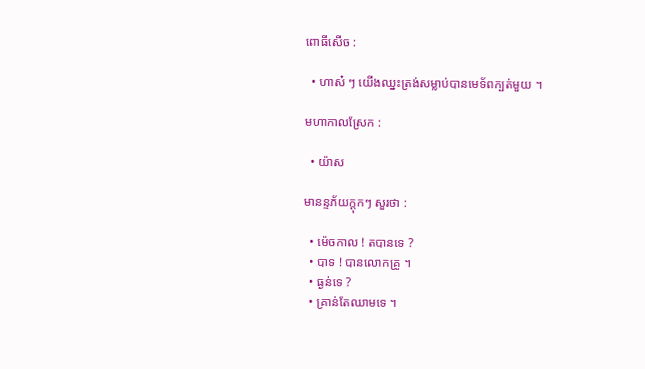ពោធីសើច :

  • ហាស៎ ៗ យើងឈ្នះត្រង់សម្លាប់បានមេទ័ពក្បត់មួយ ។

មហាកាលស្រែក :

  • យ៉ាស

មានន្ទភ័យក្តុកៗ សួរថា :

  • ម៉េចកាល ! តបានទេ ?
  • បាទ ! បានលោកគ្រូ ។
  • ធ្ងន់ទេ ?
  • គ្រាន់តែឈាមទេ ។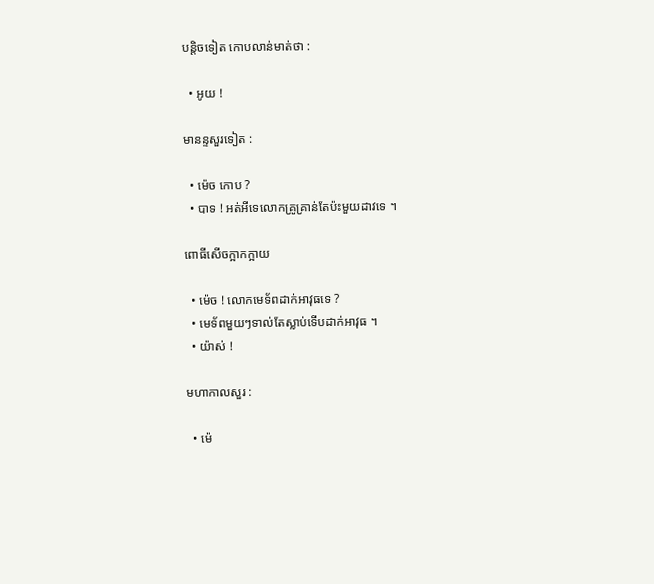បន្តិចទៀត កោបលាន់មាត់ថា :

  • អូយ !

មានន្ទសួរទៀត :

  • ម៉េច កោប ?
  • បាទ ! អត់អីទេលោកគ្រូគ្រាន់តែប៉ះមួយដាវទេ ។

ពោធីសើចក្អាកក្អាយ

  • ម៉េច ! លោកមេទ័ពដាក់អាវុធទេ ?
  • មេទ័ពមួយៗទាល់តែស្លាប់ទើបដាក់អាវុធ ។
  • យ៉ាស់ !

មហាកាលសួរ :

  • ម៉េ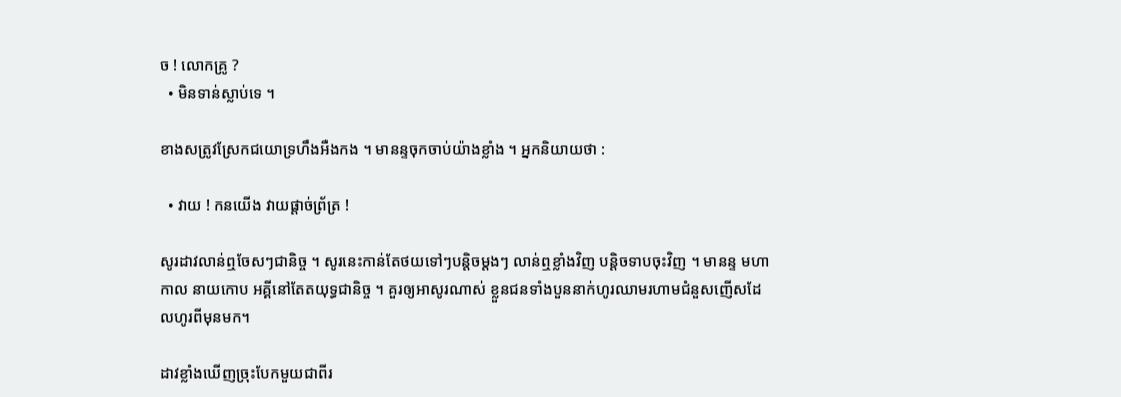ច ! លោកគ្រូ ?
  • មិនទាន់ស្លាប់ទេ ។

ខាងសត្រូវស្រែកជយោទ្រហឹងអឺងកង ។ មានន្ទចុកចាប់យ៉ាងខ្លាំង ។ អ្នកនិយាយថា :

  • វាយ ! កនយើង វាយផ្តាច់ព្រ័ត្រ !

សូរដាវលាន់ឮចែសៗជានិច្ច ។ សូរនេះកាន់តែថយទៅៗបន្តិចម្តងៗ លាន់ឮខ្លាំងវិញ បន្តិចទាបចុះវិញ ។ មានន្ទ មហាកាល នាយកោប អគ្គីនៅតែតយុទ្ធជានិច្ច ។ គួរឲ្យអាសូរណាស់ ខ្លួនជនទាំងបួននាក់ហូរឈាមរហាមជំនួសញើសដែលហូរពីមុនមក។

ដាវខ្លាំងឃើញច្រុះបែកមួយជាពីរ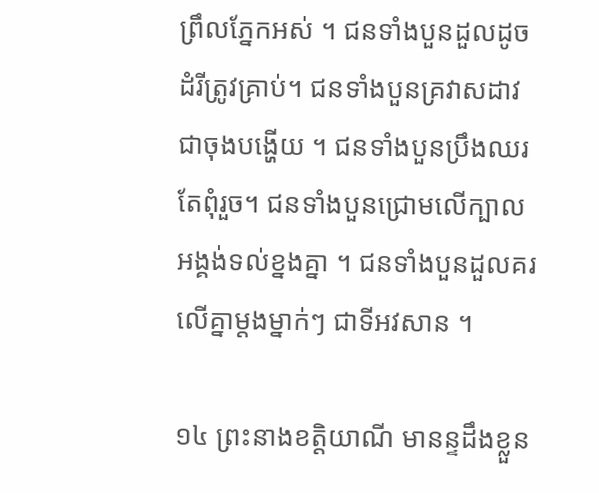ព្រឹលភ្នែកអស់ ។ ជនទាំងបួនដួលដូចដំរីត្រូវគ្រាប់។ ជនទាំងបួនគ្រវាសដាវជាចុងបង្ហើយ ។ ជនទាំងបួនប្រឹងឈរតែពុំរួច។ ជនទាំងបួនជ្រោមលើក្បាលអង្គង់ទល់ខ្នងគ្នា ។ ជនទាំងបួនដួលគរលើគ្នាម្តងម្នាក់ៗ ជាទីអវសាន ។

១៤ ព្រះនាងខត្តិយាណី មានន្ទដឹងខ្លួន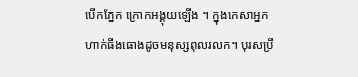បើកភ្នែក ក្រោកអង្គុយឡើង ។ ក្នុងកេសាអ្នកហាក់ធីងធោងដូចមនុស្សពុលរលក។ បុរសប្រឹ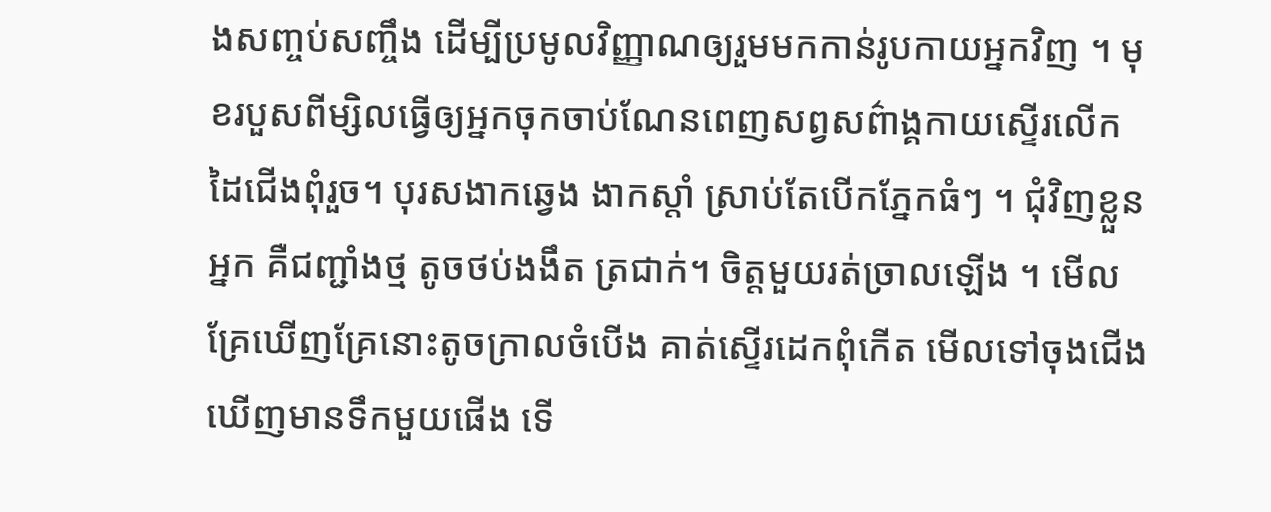ងសញ្ចប់សញ្ចឹង ដើម្បីប្រមូលវិញ្ញាណឲ្យរួមមកកាន់រូបកាយអ្នកវិញ ។ មុខរបួសពីម្សិលធ្វើឲ្យអ្នកចុកចាប់ណែនពេញសព្វសព៌ាង្គកាយស្ទើរលើកដៃជើងពុំរួច។ បុរសងាកឆ្វេង ងាកស្តាំ ស្រាប់តែបើកភ្នែកធំៗ ។ ជុំវិញខ្លួនអ្នក គឺជញ្ជាំងថ្ម តូចថប់ងងឹត ត្រជាក់។ ចិត្តមួយរត់ច្រាលឡើង ។ មើលគ្រែឃើញគ្រែនោះតូចក្រាលចំបើង គាត់ស្ទើរដេកពុំកើត មើលទៅចុងជើងឃើញមានទឹកមួយផើង ទើ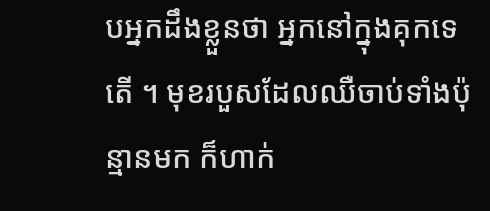បអ្នកដឹងខ្លួនថា អ្នកនៅក្នុងគុកទេតើ ។ មុខរបួសដែលឈឺចាប់ទាំងប៉ុន្មានមក ក៏ហាក់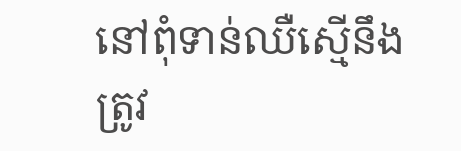នៅពុំទាន់ឈឺស្មើនឹងត្រូវ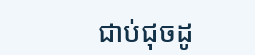ជាប់ជុចដូ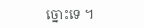ច្នោះទេ ។